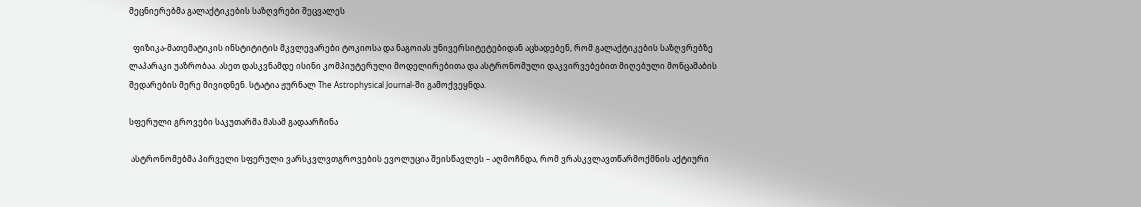მეცნიერებმა გალაქტიკების საზღვრები შეცვალეს

  ფიზიკა-მათემატიკის ინსტიტიტის მკვლევარები ტოკიოსა და ნაგოიას უნივერსიტეტებიდან აცხადებენ, რომ გალაქტიკების საზღვრებზე ლაპარაკი უაზრობაა. ასეთ დასკვნამდე ისინი კომპიუტერული მოდელირებითა და ასტრონომული დაკვირვებებით მიღებული მონცამაბის შედარების მერე მივიდნენ. სტატია ჟურნალ The Astrophysical Journal-ში გამოქვეყნდა.

სფერული გროვები საკუთარმა მასამ გადაარჩინა

 ასტრონომებმა პირველი სფერული ვარსკვლვთგროვების ევოლუცია შეისწავლეს – აღმოჩნდა, რომ ვრასკვლავთწარმოქმნის აქტიური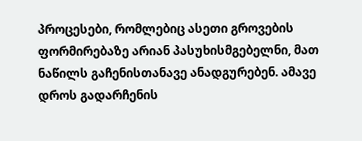პროცესები, რომლებიც ასეთი გროვების ფორმირებაზე არიან პასუხისმგებელნი, მათ ნაწილს გაჩენისთანავე ანადგურებენ. ამავე დროს გადარჩენის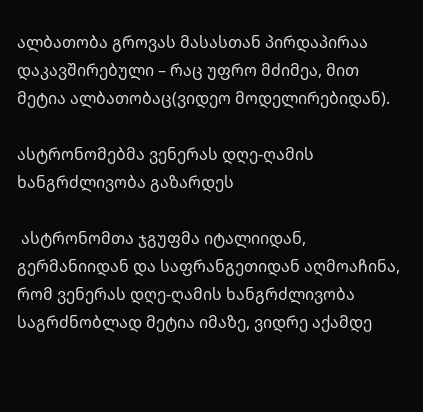ალბათობა გროვას მასასთან პირდაპირაა დაკავშირებული – რაც უფრო მძიმეა, მით მეტია ალბათობაც(ვიდეო მოდელირებიდან).

ასტრონომებმა ვენერას დღე-ღამის ხანგრძლივობა გაზარდეს

 ასტრონომთა ჯგუფმა იტალიიდან, გერმანიიდან და საფრანგეთიდან აღმოაჩინა, რომ ვენერას დღე-ღამის ხანგრძლივობა საგრძნობლად მეტია იმაზე, ვიდრე აქამდე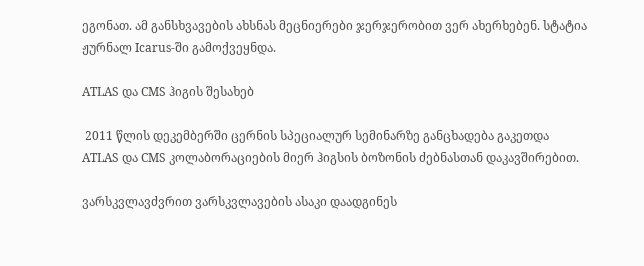ეგონათ. ამ განსხვავების ახსნას მეცნიერები ჯერჯერობით ვერ ახერხებენ. სტატია ჟურნალ Icarus-ში გამოქვეყნდა.

ATLAS და CMS ჰიგის შესახებ

 2011 წლის დეკემბერში ცერნის სპეციალურ სემინარზე განცხადება გაკეთდა ATLAS და CMS კოლაბორაციების მიერ ჰიგსის ბოზონის ძებნასთან დაკავშირებით.

ვარსკვლავძვრით ვარსკვლავების ასაკი დაადგინეს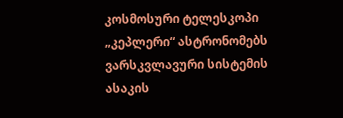კოსმოსური ტელესკოპი „კეპლერი“ ასტრონომებს ვარსკვლავური სისტემის ასაკის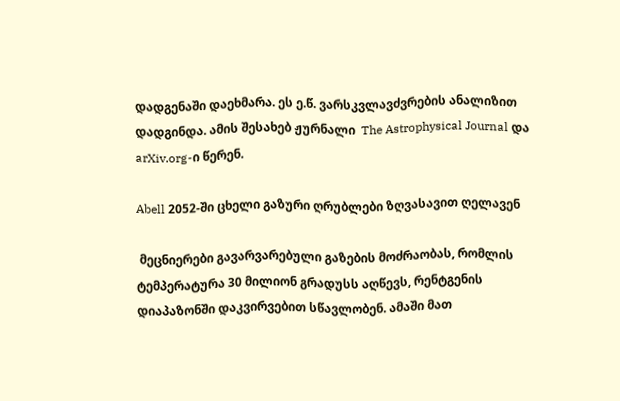დადგენაში დაეხმარა. ეს ე.წ. ვარსკვლავძვრების ანალიზით დადგინდა. ამის შესახებ ჟურნალი  The Astrophysical Journal და arXiv.org-ი წერენ.

Abell 2052-ში ცხელი გაზური ღრუბლები ზღვასავით ღელავენ

 მეცნიერები გავარვარებული გაზების მოძრაობას, რომლის ტემპერატურა 30 მილიონ გრადუსს აღწევს, რენტგენის დიაპაზონში დაკვირვებით სწავლობენ. ამაში მათ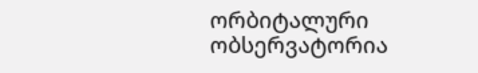ორბიტალური ობსერვატორია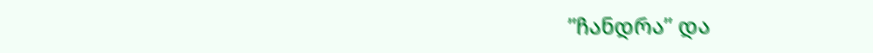”ჩანდრა” და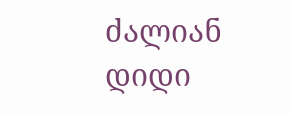ძალიან დიდი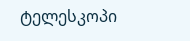ტელესკოპი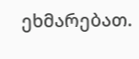ეხმარებათ.